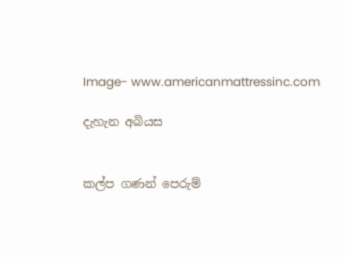Image- www.americanmattressinc.com

දැහැන අබියස


කල්ප ගණන් පෙරුම්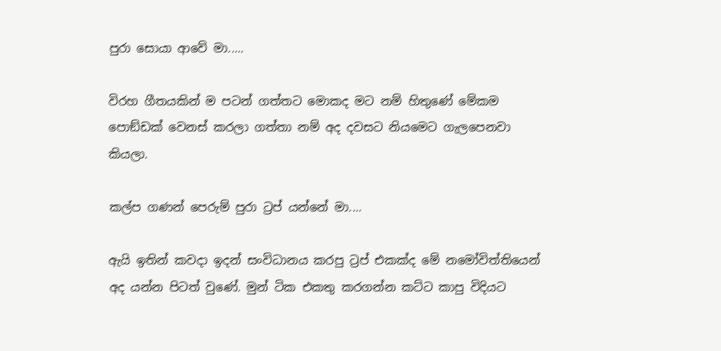පුරා සොයා ආවේ මා.....

විරහ ගීතයකින් ම පටන් ගත්තට මොකද මට නම් හිතුණේ මේකම පොඞ්ඩක් වෙනස් කරලා ගත්තා නම් අද දවසට නියමෙට ගැලපෙනවා කියලා.

කල්ප ගණන් පෙරුම් පුරා ට්‍රප් යන්නේ මා....

ඇයි ඉතින් කවදා ඉදන් සංවිධානය කරපු ට්‍රප් එකක්ද මේ නමෝවිත්තියෙන් අද යන්න පිටත් වුණේ. මුන් ටික එකතු කරගන්න කට්ට කාපු විදියට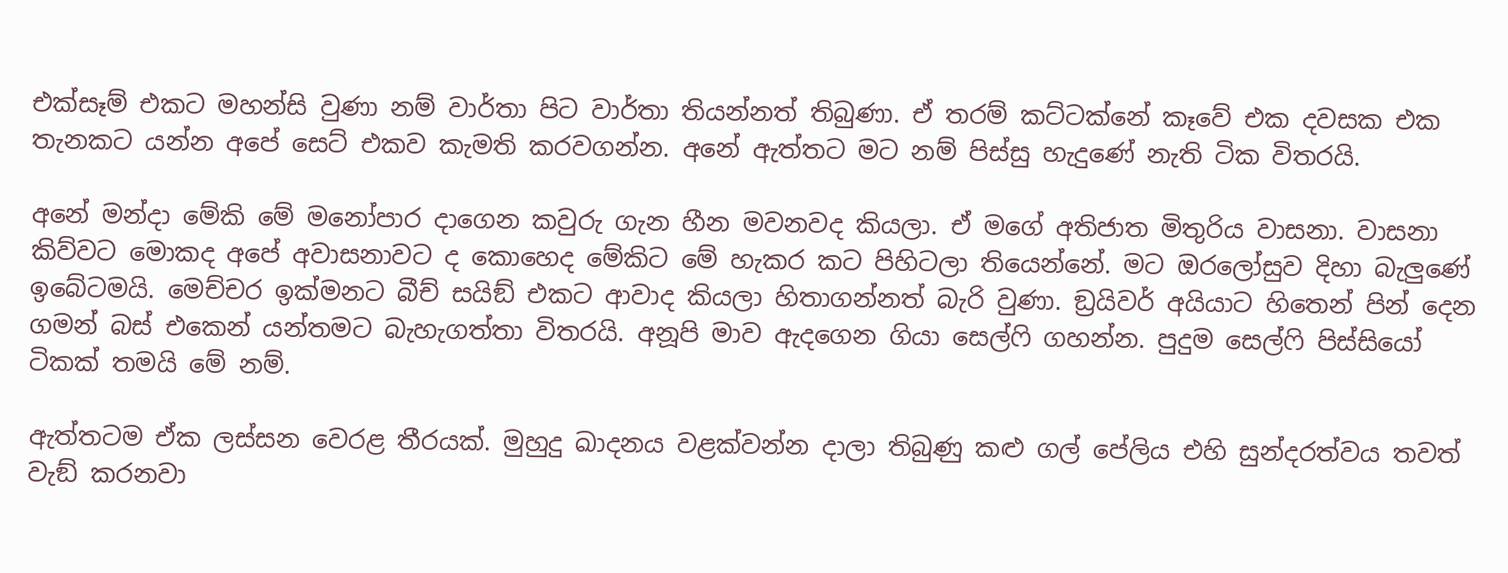එක්සෑම් එකට මහන්සි වුණා නම් වාර්තා පිට වාර්තා තියන්නත් තිබුණා. ඒ තරම් කට්ටක්නේ කෑවේ එක දවසක එක තැනකට යන්න අපේ සෙට් එකව කැමති කරවගන්න. අනේ ඇත්තට මට නම් පිස්සු හැදුණේ නැති ටික විතරයි.

අනේ මන්දා මේකි මේ මනෝපාර දාගෙන කවුරු ගැන හීන මවනවද කියලා. ඒ මගේ අතිජාත මිතුරිය වාසනා. වාසනා කිව්වට මොකද අපේ අවාසනාවට ද කොහෙද මේකිට මේ හැකර කට පිහිටලා තියෙන්නේ. මට ඔරලෝසුව දිහා බැලුණේ ඉබේටමයි. මෙච්චර ඉක්මනට බීච් සයිඞ් එකට ආවාද කියලා හිතාගන්නත් බැරි වුණා. ඞ්‍රයිවර් අයියාට හිතෙන් පින් දෙන ගමන් බස් එකෙන් යන්තමට බැහැගත්තා විතරයි. අනූපි මාව ඇදගෙන ගියා සෙල්ෆි ගහන්න. පුදුම සෙල්ෆි පිස්සියෝ ටිකක් තමයි මේ නම්.

ඇත්තටම ඒක ලස්සන වෙරළ තීරයක්. මුහුදු ඛාදනය වළක්වන්න දාලා තිබුණු කළු ගල් පේලිය එහි සුන්දරත්වය තවත් වැඞ් කරනවා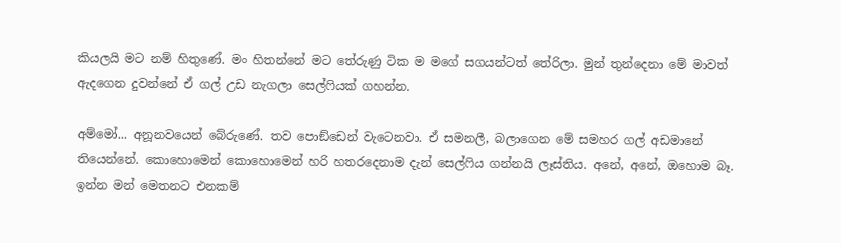කියලයි මට නම් හිතුණේ. මං හිතන්නේ මට තේරුණු ටික ම මගේ සගයන්ටත් තේරිලා. මුන් තුන්දෙනා මේ මාවත් ඇදගෙන දුවන්නේ ඒ ගල් උඩ නැගලා සෙල්ෆියක් ගහන්න.

අම්මෝ... අනූනවයෙන් බේරුණේ. තව පොඞ්ඩෙන් වැටෙනවා. ඒ සමනලී, බලාගෙන මේ සමහර ගල් අඩමානේ තියෙන්නේ. කොහොමෙන් කොහොමෙන් හරි හතරදෙනාම දැන් සෙල්ෆිය ගන්නයි ලෑස්තිය. අනේ, අනේ, ඔහොම බෑ. ඉන්න මන් මෙතනට එනකම්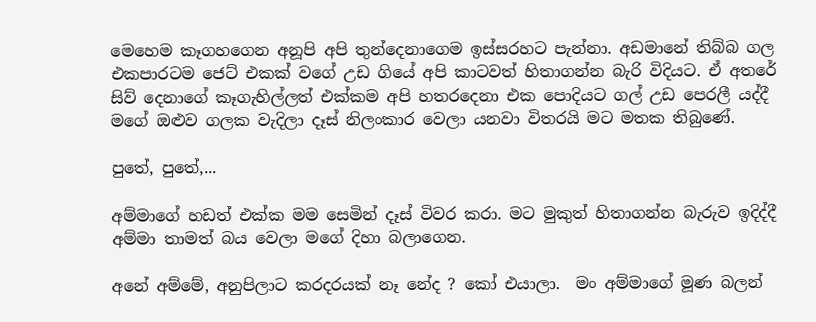මෙහෙම කෑගහගෙන අනූපි අපි තුන්දෙනාගෙම ඉස්සරහට පැන්නා. අඩමානේ තිබ්බ ගල එකපාරටම ජෙට් එකක් වගේ උඩ ගියේ අපි කාටවත් හිතාගන්න බැරි විදියට. ඒ අතරේ සිව් දෙනාගේ කෑගැහිල්ලත් එක්කම අපි හතරදෙනා එක පොදියට ගල් උඩ පෙරලී යද්දී මගේ ඔළුව ගලක වැදිලා දෑස් නිලංකාර වෙලා යනවා විතරයි මට මතක තිබුණේ.

පුතේ, පුතේ,...

අම්මාගේ හඩත් එක්ක මම සෙමින් දෑස් විවර කරා. මට මුකුත් හිතාගන්න බැරුව ඉදිද්දී අම්මා තාමත් බය වෙලා මගේ දිහා බලාගෙන.

අනේ අම්මේ, අනුපිලාට කරදරයක් නෑ නේද ? කෝ එයාලා.  මං අම්මාගේ මූණ බලන්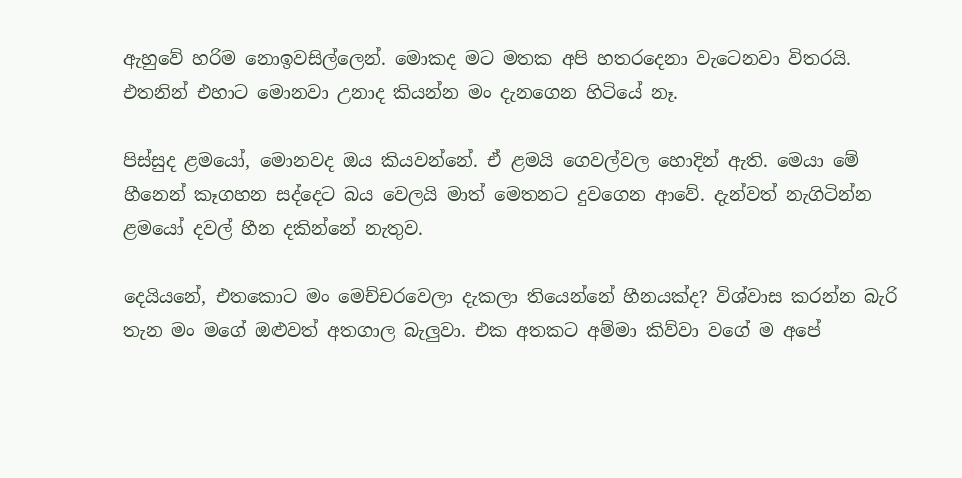ඇහුවේ හරිම නොඉවසිල්ලෙන්. මොකද මට මතක අපි හතරදෙනා වැටෙනවා විතරයි. එතනින් එහාට මොනවා උනාද කියන්න මං දැනගෙන හිටියේ නෑ.

පිස්සුද ළමයෝ, මොනවද ඔය කියවන්නේ. ඒ ළමයි ගෙවල්වල හොදින් ඇති. මෙයා මේ හීනෙන් කෑගහන සද්දෙට බය වෙලයි මාත් මෙතනට දුවගෙන ආවේ. දැන්වත් නැගිටින්න ළමයෝ දවල් හීන දකින්නේ නැතුව.

දෙයියනේ, එතකොට මං මෙච්චරවෙලා දැකලා තියෙන්නේ හීනයක්ද? විශ්වාස කරන්න බැරි තැන මං මගේ ඔළුවත් අතගාල බැලුවා. එක අතකට අම්මා කිව්වා වගේ ම අපේ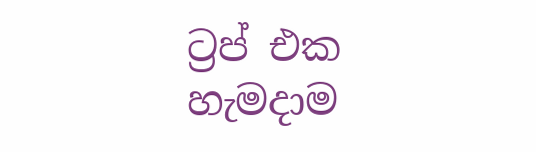ට්‍රප් එක හැමදාම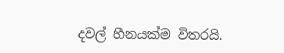දවල් හීනයක්ම විතරයි.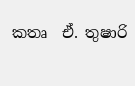කතෘ  ඒ. තුෂාරි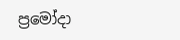ප්‍රමෝදා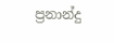ප්‍රනාන්දු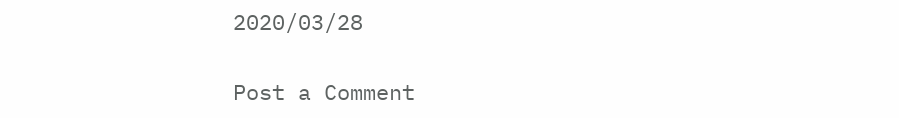2020/03/28

Post a Comment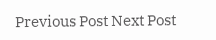Previous Post Next Post